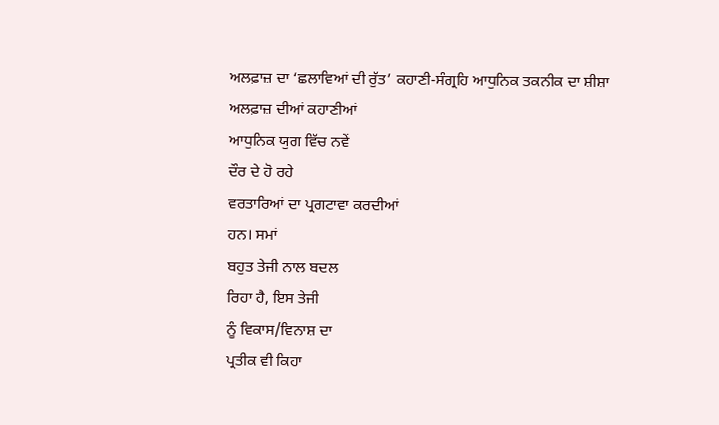ਅਲਫ਼ਾਜ਼ ਦਾ ‘ਛਲਾਵਿਆਂ ਦੀ ਰੁੱਤ’ ਕਹਾਣੀ-ਸੰਗ੍ਰਹਿ ਆਧੁਨਿਕ ਤਕਨੀਕ ਦਾ ਸ਼ੀਸ਼ਾ
ਅਲਫ਼ਾਜ਼ ਦੀਆਂ ਕਹਾਣੀਆਂ
ਆਧੁਨਿਕ ਯੁਗ ਵਿੱਚ ਨਵੇਂ
ਦੌਰ ਦੇ ਹੋ ਰਹੇ
ਵਰਤਾਰਿਆਂ ਦਾ ਪ੍ਰਗਟਾਵਾ ਕਰਦੀਆਂ
ਹਨ। ਸਮਾਂ
ਬਹੁਤ ਤੇਜੀ ਨਾਲ ਬਦਲ
ਰਿਹਾ ਹੈ, ਇਸ ਤੇਜੀ
ਨੂੰ ਵਿਕਾਸ/ਵਿਨਾਸ਼ ਦਾ
ਪ੍ਰਤੀਕ ਵੀ ਕਿਹਾ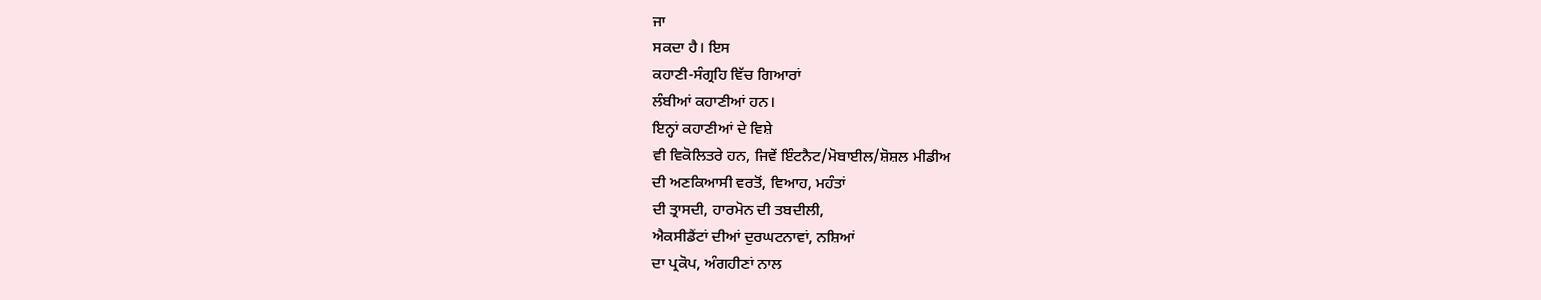ਜਾ
ਸਕਦਾ ਹੈ। ਇਸ
ਕਹਾਣੀ-ਸੰਗ੍ਰਹਿ ਵਿੱਚ ਗਿਆਰਾਂ
ਲੰਬੀਆਂ ਕਹਾਣੀਆਂ ਹਨ।
ਇਨ੍ਹਾਂ ਕਹਾਣੀਆਂ ਦੇ ਵਿਸ਼ੇ
ਵੀ ਵਿਕੋਲਿਤਰੇ ਹਨ, ਜਿਵੇਂ ਇੰਟਨੈਟ/ਮੋਬਾਈਲ/ਸ਼ੋਸ਼ਲ ਮੀਡੀਅ
ਦੀ ਅਣਕਿਆਸੀ ਵਰਤੋਂ, ਵਿਆਹ, ਮਹੰਤਾਂ
ਦੀ ਤ੍ਰਾਸਦੀ, ਹਾਰਮੋਨ ਦੀ ਤਬਦੀਲੀ,
ਐਕਸੀਡੈਂਟਾਂ ਦੀਆਂ ਦੁਰਘਟਨਾਵਾਂ, ਨਸ਼ਿਆਂ
ਦਾ ਪ੍ਰਕੋਪ, ਅੰਗਹੀਣਾਂ ਨਾਲ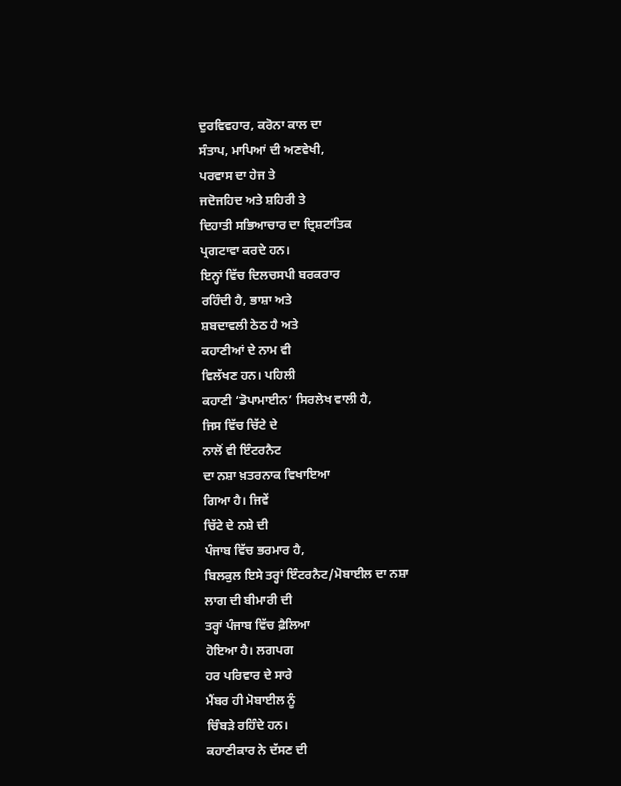ਦੁਰਵਿਵਹਾਰ, ਕਰੋਨਾ ਕਾਲ ਦਾ
ਸੰਤਾਪ, ਮਾਪਿਆਂ ਦੀ ਅਣਵੇਖੀ,
ਪਰਵਾਸ ਦਾ ਹੇਜ ਤੇ
ਜਦੋਜਹਿਦ ਅਤੇ ਸ਼ਹਿਰੀ ਤੇ
ਦਿਹਾਤੀ ਸਭਿਆਚਾਰ ਦਾ ਦ੍ਰਿਸ਼ਟਾਂਤਿਕ
ਪ੍ਰਗਟਾਵਾ ਕਰਦੇ ਹਨ।
ਇਨ੍ਹਾਂ ਵਿੱਚ ਦਿਲਚਸਪੀ ਬਰਕਰਾਰ
ਰਹਿੰਦੀ ਹੈ, ਭਾਸ਼ਾ ਅਤੇ
ਸ਼ਬਦਾਵਲੀ ਠੇਠ ਹੈ ਅਤੇ
ਕਹਾਣੀਆਂ ਦੇ ਨਾਮ ਵੀ
ਵਿਲੱਖਣ ਹਨ। ਪਹਿਲੀ
ਕਹਾਣੀ ‘ਡੋਪਾਮਾਈਨ’ ਸਿਰਲੇਖ ਵਾਲੀ ਹੈ,
ਜਿਸ ਵਿੱਚ ਚਿੱਟੇ ਦੇ
ਨਾਲੋਂ ਵੀ ਇੰਟਰਨੈਟ
ਦਾ ਨਸ਼ਾ ਖ਼ਤਰਨਾਕ ਵਿਖਾਇਆ
ਗਿਆ ਹੈ। ਜਿਵੇਂ
ਚਿੱਟੇ ਦੇ ਨਸ਼ੇ ਦੀ
ਪੰਜਾਬ ਵਿੱਚ ਭਰਮਾਰ ਹੈ,
ਬਿਲਕੁਲ ਇਸੇ ਤਰ੍ਹਾਂ ਇੰਟਰਨੈਟ/ਮੋਬਾਈਲ ਦਾ ਨਸ਼ਾ
ਲਾਗ ਦੀ ਬੀਮਾਰੀ ਦੀ
ਤਰ੍ਹਾਂ ਪੰਜਾਬ ਵਿੱਚ ਫ਼ੈਲਿਆ
ਹੋਇਆ ਹੈ। ਲਗਪਗ
ਹਰ ਪਰਿਵਾਰ ਦੇ ਸਾਰੇ
ਮੈਂਬਰ ਹੀ ਮੋਬਾਈਲ ਨੂੰ
ਚਿੰਬੜੇ ਰਹਿੰਦੇ ਹਨ।
ਕਹਾਣੀਕਾਰ ਨੇ ਦੱਸਣ ਦੀ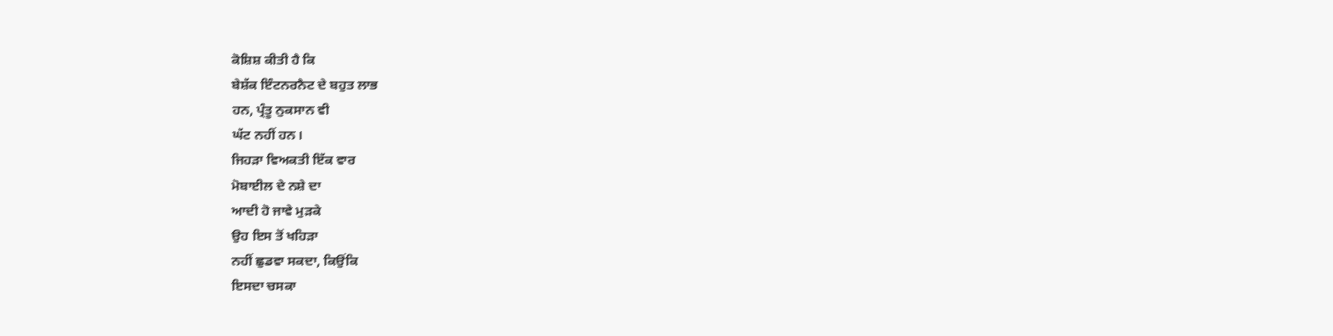ਕੋਸ਼ਿਸ਼ ਕੀਤੀ ਹੈ ਕਿ
ਬੇਸ਼ੱਕ ਇੰਟਨਰਨੈਟ ਦੇ ਬਹੁਤ ਲਾਭ
ਹਨ, ਪ੍ਰੰਤੂ ਨੁਕਸਾਨ ਵੀ
ਘੱਟ ਨਹੀਂ ਹਨ।
ਜਿਹੜਾ ਵਿਅਕਤੀ ਇੱਕ ਵਾਰ
ਮੋਬਾਈਲ ਦੇ ਨਸ਼ੇ ਦਾ
ਆਦੀ ਹੋ ਜਾਵੇ ਮੁੜਕੇ
ਉਹ ਇਸ ਤੋਂ ਖਹਿੜਾ
ਨਹੀਂ ਛੁਡਵਾ ਸਕਦਾ, ਕਿਉਂਕਿ
ਇਸਦਾ ਚਸਕਾ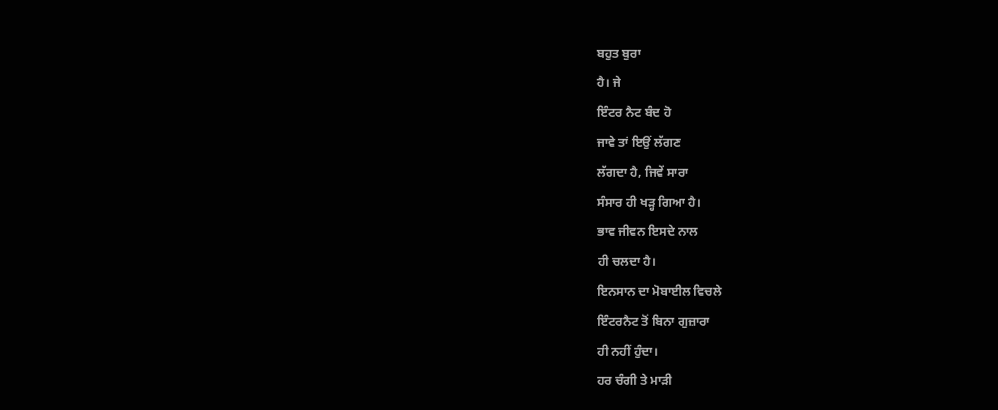ਬਹੁਤ ਬੁਰਾ
ਹੈ। ਜੇ
ਇੰਟਰ ਨੈਟ ਬੰਦ ਹੋ
ਜਾਵੇ ਤਾਂ ਇਉਂ ਲੱਗਣ
ਲੱਗਦਾ ਹੈ, ਜਿਵੇਂ ਸਾਰਾ
ਸੰਸਾਰ ਹੀ ਖੜ੍ਹ ਗਿਆ ਹੈ।
ਭਾਵ ਜੀਵਨ ਇਸਦੇ ਨਾਲ
ਹੀ ਚਲਦਾ ਹੈ।
ਇਨਸਾਨ ਦਾ ਮੋਬਾਈਲ ਵਿਚਲੇ
ਇੰਟਰਨੈਟ ਤੋਂ ਬਿਨਾ ਗੁਜ਼ਾਰਾ
ਹੀ ਨਹੀਂ ਹੁੰਦਾ।
ਹਰ ਚੰਗੀ ਤੇ ਮਾੜੀ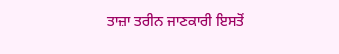ਤਾਜ਼ਾ ਤਰੀਨ ਜਾਣਕਾਰੀ ਇਸਤੋਂ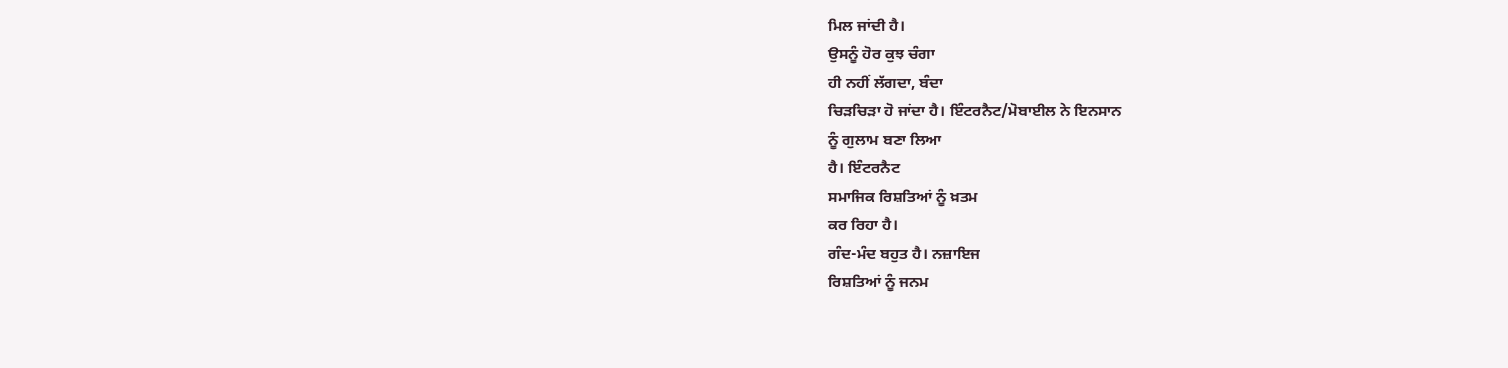ਮਿਲ ਜਾਂਦੀ ਹੈ।
ਉਸਨੂੰ ਹੋਰ ਕੁਝ ਚੰਗਾ
ਹੀ ਨਹੀਂ ਲੱਗਦਾ, ਬੰਦਾ
ਚਿੜਚਿੜਾ ਹੋ ਜਾਂਦਾ ਹੈ। ਇੰਟਰਨੈਟ/ਮੋਬਾਈਲ ਨੇ ਇਨਸਾਨ
ਨੂੰ ਗੁਲਾਮ ਬਣਾ ਲਿਆ
ਹੈ। ਇੰਟਰਨੈਟ
ਸਮਾਜਿਕ ਰਿਸ਼ਤਿਆਂ ਨੂੰ ਖ਼ਤਮ
ਕਰ ਰਿਹਾ ਹੈ।
ਗੰਦ-ਮੰਦ ਬਹੁਤ ਹੈ। ਨਜ਼ਾਇਜ
ਰਿਸ਼ਤਿਆਂ ਨੂੰ ਜਨਮ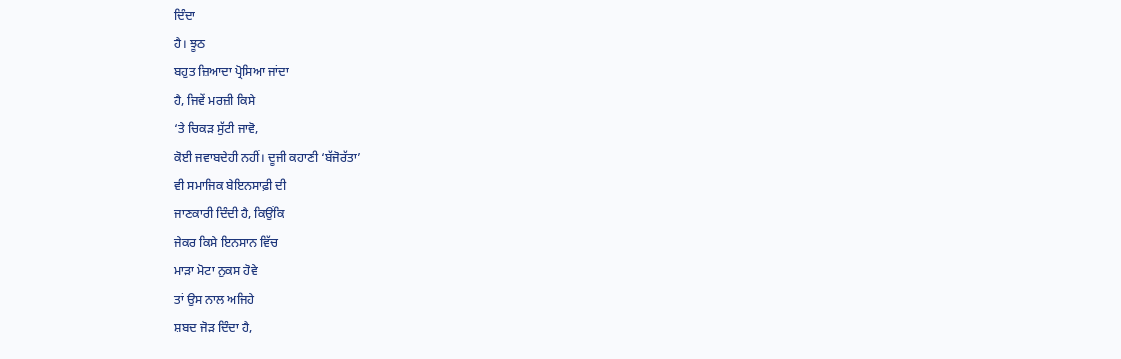ਦਿੰਦਾ
ਹੈ। ਝੂਠ
ਬਹੁਤ ਜ਼ਿਆਦਾ ਪ੍ਰੋਸਿਆ ਜਾਂਦਾ
ਹੈ, ਜਿਵੇਂ ਮਰਜ਼ੀ ਕਿਸੇ
‘ਤੇ ਚਿਕੜ ਸੁੱਟੀ ਜਾਵੋ,
ਕੋਈ ਜਵਾਬਦੇਹੀ ਨਹੀਂ। ਦੂਜੀ ਕਹਾਣੀ ‘ਬੱਜੋਰੱਤਾ’
ਵੀ ਸਮਾਜਿਕ ਬੇਇਨਸਾਫ਼ੀ ਦੀ
ਜਾਣਕਾਰੀ ਦਿੰਦੀ ਹੈ, ਕਿਉਂਕਿ
ਜੇਕਰ ਕਿਸੇ ਇਨਸਾਨ ਵਿੱਚ
ਮਾੜਾ ਮੋਟਾ ਨੁਕਸ ਹੋਵੇ
ਤਾਂ ਉਸ ਨਾਲ ਅਜਿਹੇ
ਸ਼ਬਦ ਜੋੜ ਦਿੰਦਾ ਹੈ,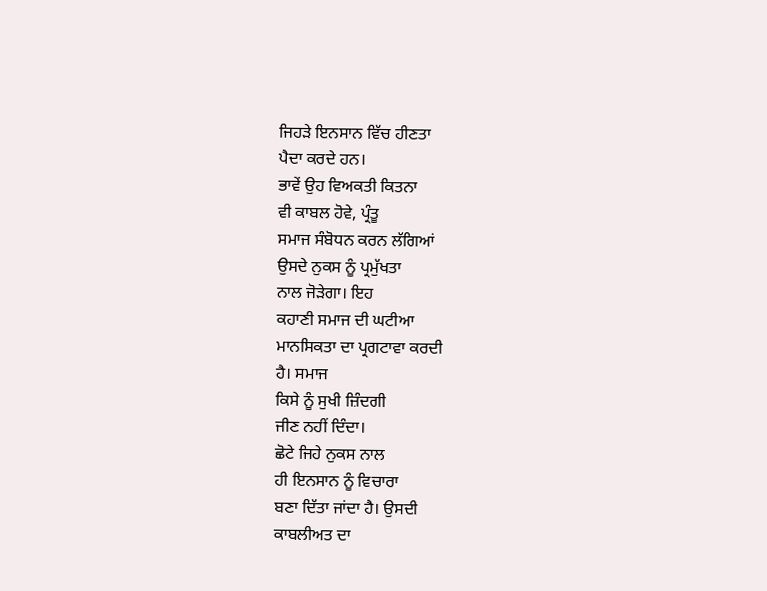ਜਿਹੜੇ ਇਨਸਾਨ ਵਿੱਚ ਹੀਣਤਾ
ਪੈਦਾ ਕਰਦੇ ਹਨ।
ਭਾਵੇਂ ਉਹ ਵਿਅਕਤੀ ਕਿਤਨਾ
ਵੀ ਕਾਬਲ ਹੋਵੇ, ਪ੍ਰੰਤੂ
ਸਮਾਜ ਸੰਬੋਧਨ ਕਰਨ ਲੱਗਿਆਂ
ਉਸਦੇ ਨੁਕਸ ਨੂੰ ਪ੍ਰਮੁੱਖਤਾ
ਨਾਲ ਜੋੜੇਗਾ। ਇਹ
ਕਹਾਣੀ ਸਮਾਜ ਦੀ ਘਟੀਆ
ਮਾਨਸਿਕਤਾ ਦਾ ਪ੍ਰਗਟਾਵਾ ਕਰਦੀ
ਹੈ। ਸਮਾਜ
ਕਿਸੇ ਨੂੰ ਸੁਖੀ ਜ਼ਿੰਦਗੀ
ਜੀਣ ਨਹੀਂ ਦਿੰਦਾ।
ਛੋਟੇ ਜਿਹੇ ਨੁਕਸ ਨਾਲ
ਹੀ ਇਨਸਾਨ ਨੂੰ ਵਿਚਾਰਾ
ਬਣਾ ਦਿੱਤਾ ਜਾਂਦਾ ਹੈ। ਉਸਦੀ
ਕਾਬਲੀਅਤ ਦਾ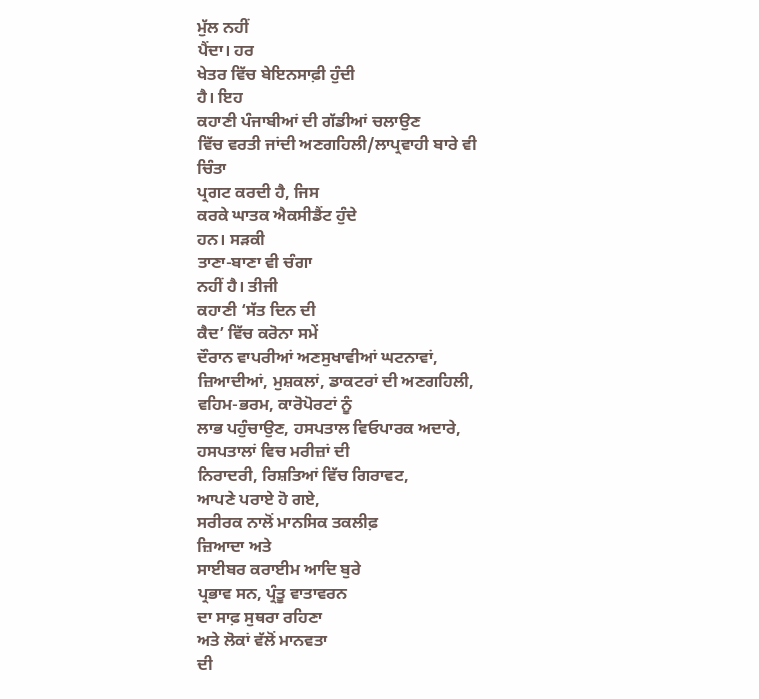ਮੁੱਲ ਨਹੀਂ
ਪੈਂਦਾ। ਹਰ
ਖੇਤਰ ਵਿੱਚ ਬੇਇਨਸਾਫ਼ੀ ਹੁੰਦੀ
ਹੈ। ਇਹ
ਕਹਾਣੀ ਪੰਜਾਬੀਆਂ ਦੀ ਗੱਡੀਆਂ ਚਲਾਉਣ
ਵਿੱਚ ਵਰਤੀ ਜਾਂਦੀ ਅਣਗਹਿਲੀ/ਲਾਪ੍ਰਵਾਹੀ ਬਾਰੇ ਵੀ ਚਿੰਤਾ
ਪ੍ਰਗਟ ਕਰਦੀ ਹੈ, ਜਿਸ
ਕਰਕੇ ਘਾਤਕ ਐਕਸੀਡੈਂਟ ਹੁੰਦੇ
ਹਨ। ਸੜਕੀ
ਤਾਣਾ-ਬਾਣਾ ਵੀ ਚੰਗਾ
ਨਹੀਂ ਹੈ। ਤੀਜੀ
ਕਹਾਣੀ ‘ਸੱਤ ਦਿਨ ਦੀ
ਕੈਦ’ ਵਿੱਚ ਕਰੋਨਾ ਸਮੇਂ
ਦੌਰਾਨ ਵਾਪਰੀਆਂ ਅਣਸੁਖਾਵੀਆਂ ਘਟਨਾਵਾਂ,
ਜ਼ਿਆਦੀਆਂ, ਮੁਸ਼ਕਲਾਂ, ਡਾਕਟਰਾਂ ਦੀ ਅਣਗਹਿਲੀ,
ਵਹਿਮ-ਭਰਮ, ਕਾਰੋਪੋਰਟਾਂ ਨੂੰ
ਲਾਭ ਪਹੁੰਚਾਉਣ, ਹਸਪਤਾਲ ਵਿਓਪਾਰਕ ਅਦਾਰੇ,
ਹਸਪਤਾਲਾਂ ਵਿਚ ਮਰੀਜ਼ਾਂ ਦੀ
ਨਿਰਾਦਰੀ, ਰਿਸ਼ਤਿਆਂ ਵਿੱਚ ਗਿਰਾਵਟ,
ਆਪਣੇ ਪਰਾਏ ਹੋ ਗਏ,
ਸਰੀਰਕ ਨਾਲੋਂ ਮਾਨਸਿਕ ਤਕਲੀਫ਼
ਜ਼ਿਆਦਾ ਅਤੇ
ਸਾਈਬਰ ਕਰਾਈਮ ਆਦਿ ਬੁਰੇ
ਪ੍ਰਭਾਵ ਸਨ, ਪ੍ਰੰਤੂ ਵਾਤਾਵਰਨ
ਦਾ ਸਾਫ਼ ਸੁਥਰਾ ਰਹਿਣਾ
ਅਤੇ ਲੋਕਾਂ ਵੱਲੋਂ ਮਾਨਵਤਾ
ਦੀ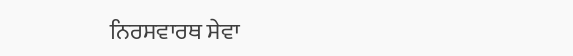ਨਿਰਸਵਾਰਥ ਸੇਵਾ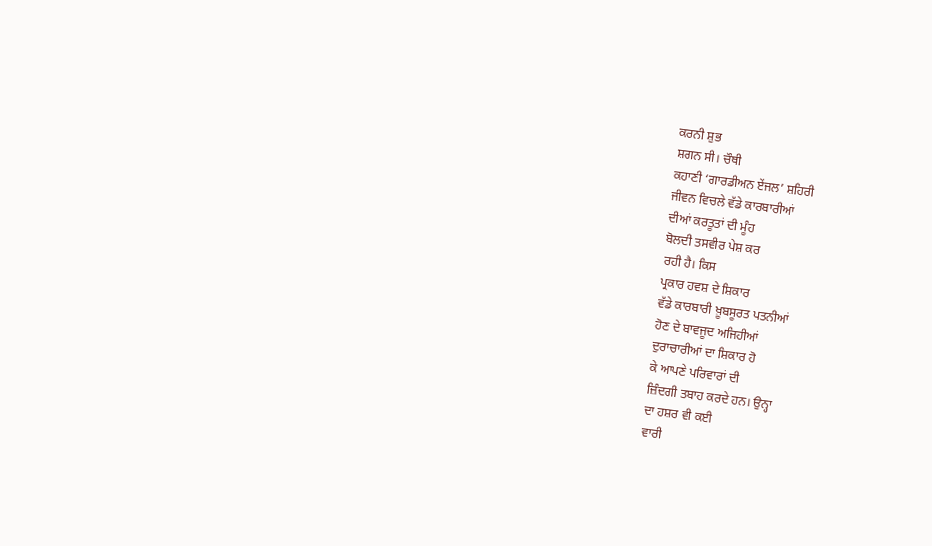ਕਰਨੀ ਸ਼ੁਭ
ਸ਼ਗਨ ਸੀ। ਚੌਥੀ
ਕਹਾਣੀ ‘ਗਾਰਡੀਅਨ ਏਂਜਲ’ ਸ਼ਹਿਰੀ
ਜੀਵਨ ਵਿਚਲੇ ਵੱਡੇ ਕਾਰਬਾਰੀਆਂ
ਦੀਆਂ ਕਰਤੂਤਾਂ ਦੀ ਮੂੰਹ
ਬੋਲਦੀ ਤਸਵੀਰ ਪੇਸ਼ ਕਰ
ਰਹੀ ਹੈ। ਕਿਸ
ਪ੍ਰਕਾਰ ਹਵਸ਼ ਦੇ ਸ਼ਿਕਾਰ
ਵੱਡੇ ਕਾਰਬਾਰੀ ਖ਼ੂਬਸੂਰਤ ਪਤਨੀਆਂ
ਹੋਣ ਦੇ ਬਾਵਜੂਦ ਅਜਿਹੀਆਂ
ਦੁਰਾਚਾਰੀਆਂ ਦਾ ਸ਼ਿਕਾਰ ਹੋ
ਕੇ ਆਪਣੇ ਪਰਿਵਾਰਾਂ ਦੀ
ਜ਼ਿੰਦਗੀ ਤਬਾਹ ਕਰਦੇ ਹਨ। ਉਨ੍ਹਾ
ਦਾ ਹਸ਼ਰ ਵੀ ਕਈ
ਵਾਰੀ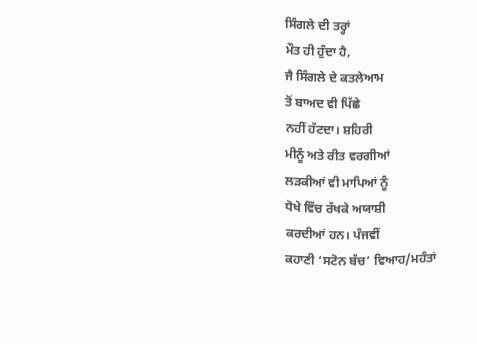ਸਿੰਗਲੇ ਦੀ ਤਰ੍ਹਾਂ
ਮੌਤ ਹੀ ਹੁੰਦਾ ਹੈ,
ਜੈ ਸਿੰਗਲੇ ਦੇ ਕਤਲੇਆਮ
ਤੋਂ ਬਾਅਦ ਵੀ ਪਿੱਛੇ
ਨਹੀਂ ਹੱਟਦਾ। ਸ਼ਹਿਰੀ
ਮੀਨੂੰ ਅਤੇ ਰੀਤ ਵਰਗੀਆਂ
ਲੜਕੀਆਂ ਵੀ ਮਾਪਿਆਂ ਨੂੰ
ਧੋਖੇ ਵਿੱਚ ਰੱਖਕੇ ਅਯਾਸ਼ੀ
ਕਰਦੀਆਂ ਹਨ। ਪੰਜਵੀਂ
ਕਹਾਣੀ ‘ਸਟੋਨ ਬੱਚ’ ਵਿਆਹ/ਮਹੰਤਾਂ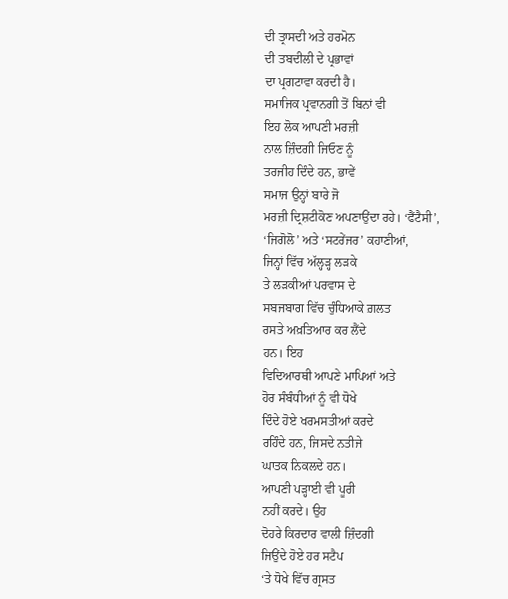ਦੀ ਤ੍ਰਾਸਦੀ ਅਤੇ ਹਰਮੋਨ
ਦੀ ਤਬਦੀਲੀ ਦੇ ਪ੍ਰਭਾਵਾਂ
ਦਾ ਪ੍ਰਗਟਾਵਾ ਕਰਦੀ ਹੈ।
ਸਮਾਜਿਕ ਪ੍ਰਵਾਨਗੀ ਤੋਂ ਬਿਨਾਂ ਵੀ
ਇਹ ਲੋਕ ਆਪਣੀ ਮਰਜ਼ੀ
ਨਾਲ ਜ਼ਿੰਦਗੀ ਜਿਓਣ ਨੂੰ
ਤਰਜੀਹ ਦਿੰਦੇ ਹਨ, ਭਾਵੇਂ
ਸਮਾਜ ਉਨ੍ਹਾਂ ਬਾਰੇ ਜੋ
ਮਰਜ਼ੀ ਦ੍ਰਿਸ਼ਟੀਕੋਣ ਅਪਣਾਉਂਦਾ ਰਹੇ। ‘ਫੈਂਟੈਸੀ’,
‘ਜਿਗੋਲੋ’ ਅਤੇ ‘ਸਟਰੇਂਜਰ’ ਕਹਾਣੀਆਂ,
ਜਿਨ੍ਹਾਂ ਵਿੱਚ ਅੱਲ੍ਹੜ੍ਹ ਲੜਕੇ
ਤੇ ਲੜਕੀਆਂ ਪਰਵਾਸ ਦੇ
ਸਬਜਬਾਗ ਵਿੱਚ ਚੁੰਧਿਆਕੇ ਗ਼ਲਤ
ਰਸਤੇ ਅਖ਼ਤਿਆਰ ਕਰ ਲੈਂਦੇ
ਹਨ। ਇਹ
ਵਿਦਿਆਰਥੀ ਆਪਣੇ ਮਾਪਿਆਂ ਅਤੇ
ਹੋਰ ਸੰਬੰਧੀਆਂ ਨੂੰ ਵੀ ਧੋਖੇ
ਦਿੰਦੇ ਹੋਏ ਖਰਮਸਤੀਆਂ ਕਰਦੇ
ਰਹਿੰਦੇ ਹਨ, ਜਿਸਦੇ ਨਤੀਜੇ
ਘਾਤਕ ਨਿਕਲਦੇ ਹਨ।
ਆਪਣੀ ਪੜ੍ਹਾਈ ਵੀ ਪੂਰੀ
ਨਹੀਂ ਕਰਦੇ। ਉਹ
ਦੋਹਰੇ ਕਿਰਦਾਰ ਵਾਲੀ ਜ਼ਿੰਦਗੀ
ਜਿਉਂਦੇ ਹੋਏ ਹਰ ਸਟੈਪ
‘ਤੇ ਧੋਖੇ ਵਿੱਚ ਗ੍ਰਸਤ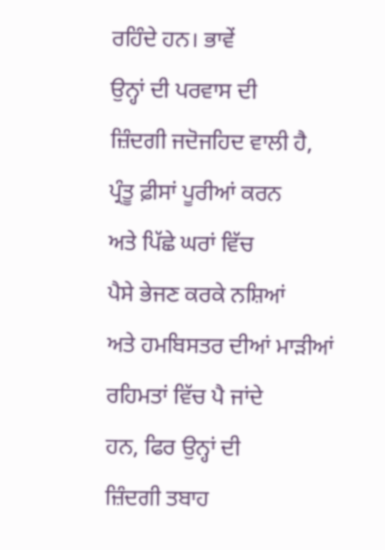ਰਹਿੰਦੇ ਹਨ। ਭਾਵੇਂ
ਉਨ੍ਹਾਂ ਦੀ ਪਰਵਾਸ ਦੀ
ਜ਼ਿੰਦਗੀ ਜਦੋਜਹਿਦ ਵਾਲੀ ਹੈ,
ਪ੍ਰੰਤੂ ਫ਼ੀਸਾਂ ਪੂਰੀਆਂ ਕਰਨ
ਅਤੇ ਪਿੱਛੇ ਘਰਾਂ ਵਿੱਚ
ਪੈਸੇ ਭੇਜਣ ਕਰਕੇ ਨਸ਼ਿਆਂ
ਅਤੇ ਹਮਬਿਸਤਰ ਦੀਆਂ ਮਾੜੀਆਂ
ਰਹਿਮਤਾਂ ਵਿੱਚ ਪੈ ਜਾਂਦੇ
ਹਨ, ਫਿਰ ਉਨ੍ਹਾਂ ਦੀ
ਜ਼ਿੰਦਗੀ ਤਬਾਹ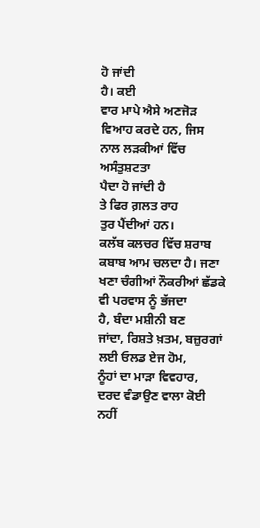ਹੋ ਜਾਂਦੀ
ਹੈ। ਕਈ
ਵਾਰ ਮਾਪੇ ਐਸੇ ਅਣਜੋੜ
ਵਿਆਹ ਕਰਦੇ ਹਨ, ਜਿਸ
ਨਾਲ ਲੜਕੀਆਂ ਵਿੱਚ ਅਸੰਤੁਸ਼ਟਤਾ
ਪੈਦਾ ਹੋ ਜਾਂਦੀ ਹੈ
ਤੇ ਫਿਰ ਗ਼ਲਤ ਰਾਹ
ਤੁਰ ਪੈਂਦੀਆਂ ਹਨ।
ਕਲੱਬ ਕਲਚਰ ਵਿੱਚ ਸ਼ਰਾਬ
ਕਬਾਬ ਆਮ ਚਲਦਾ ਹੈ। ਜਣਾ
ਖਣਾ ਚੰਗੀਆਂ ਨੌਕਰੀਆਂ ਛੱਡਕੇ
ਵੀ ਪਰਵਾਸ ਨੂੰ ਭੱਜਦਾ
ਹੈ, ਬੰਦਾ ਮਸ਼ੀਨੀ ਬਣ
ਜਾਂਦਾ, ਰਿਸ਼ਤੇ ਖ਼ਤਮ, ਬਜ਼ੁਰਗਾਂ
ਲਈ ਓਲਡ ਏਜ ਹੋਮ,
ਨੂੰਹਾਂ ਦਾ ਮਾੜਾ ਵਿਵਹਾਰ,
ਦਰਦ ਵੰਡਾਉਣ ਵਾਲਾ ਕੋਈ
ਨਹੀਂ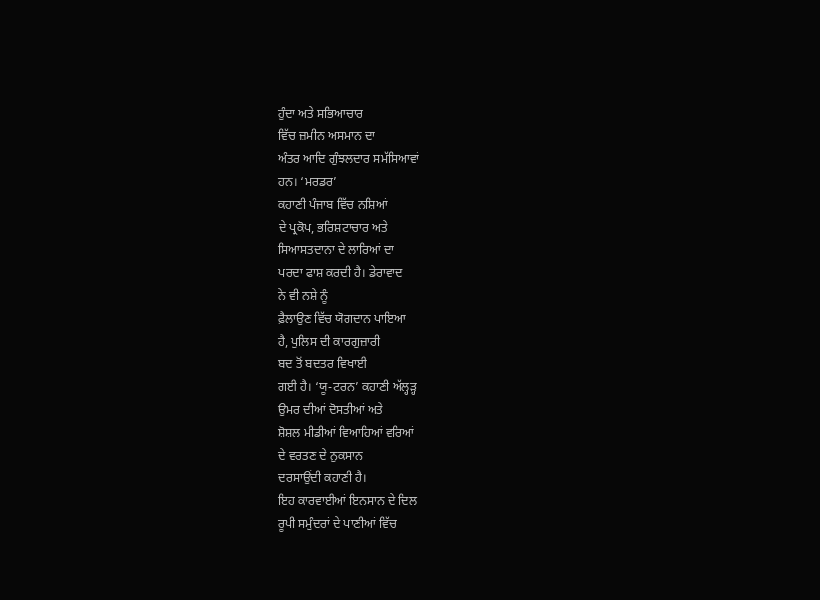ਹੁੰਦਾ ਅਤੇ ਸਭਿਆਚਾਰ
ਵਿੱਚ ਜ਼ਮੀਨ ਅਸਮਾਨ ਦਾ
ਅੰਤਰ ਆਦਿ ਗੁੰਝਲਦਾਰ ਸਮੱਸਿਆਵਾਂ
ਹਨ। ‘ਮਰਡਰ’
ਕਹਾਣੀ ਪੰਜਾਬ ਵਿੱਚ ਨਸ਼ਿਆਂ
ਦੇ ਪ੍ਰਕੋਪ, ਭਰਿਸ਼ਟਾਚਾਰ ਅਤੇ
ਸਿਆਸਤਦਾਨਾ ਦੇ ਲਾਰਿਆਂ ਦਾ
ਪਰਦਾ ਫਾਸ਼ ਕਰਦੀ ਹੈ। ਡੇਰਾਵਾਦ
ਨੇ ਵੀ ਨਸ਼ੇ ਨੂੰ
ਫ਼ੈਲਾਉਣ ਵਿੱਚ ਯੋਗਦਾਨ ਪਾਇਆ
ਹੈ, ਪੁਲਿਸ ਦੀ ਕਾਰਗੁਜ਼ਾਰੀ
ਬਦ ਤੋਂ ਬਦਤਰ ਵਿਖਾਈ
ਗਈ ਹੈ। ‘ਯੂ-ਟਰਨ’ ਕਹਾਣੀ ਅੱਲ੍ਹੜ੍ਹ
ਉਮਰ ਦੀਆਂ ਦੋਸਤੀਆਂ ਅਤੇ
ਸ਼ੋਸ਼ਲ ਮੀਡੀਆਂ ਵਿਆਹਿਆਂ ਵਰਿਆਂ
ਦੇ ਵਰਤਣ ਦੇ ਨੁਕਸਾਨ
ਦਰਸਾਉਂਦੀ ਕਹਾਣੀ ਹੈ।
ਇਹ ਕਾਰਵਾਈਆਂ ਇਨਸਾਨ ਦੇ ਦਿਲ
ਰੂਪੀ ਸਮੁੰਦਰਾਂ ਦੇ ਪਾਣੀਆਂ ਵਿੱਚ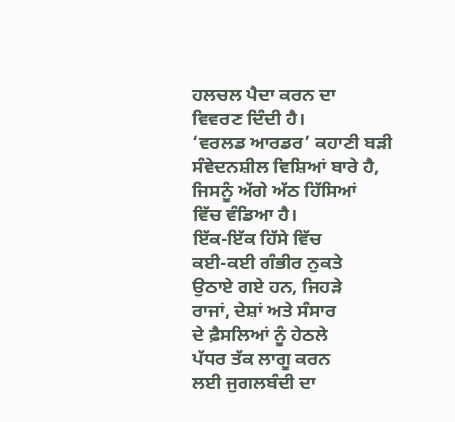ਹਲਚਲ ਪੈਦਾ ਕਰਨ ਦਾ
ਵਿਵਰਣ ਦਿੰਦੀ ਹੈ।
‘ਵਰਲਡ ਆਰਡਰ’ ਕਹਾਣੀ ਬੜੀ
ਸੰਵੇਦਨਸ਼ੀਲ ਵਿਸ਼ਿਆਂ ਬਾਰੇ ਹੈ,
ਜਿਸਨੂੰ ਅੱਗੇ ਅੱਠ ਹਿੱਸਿਆਂ
ਵਿੱਚ ਵੰਡਿਆ ਹੈ।
ਇੱਕ-ਇੱਕ ਹਿੱਸੇ ਵਿੱਚ
ਕਈ-ਕਈ ਗੰਭੀਰ ਨੁਕਤੇ
ਉਠਾਏ ਗਏ ਹਨ, ਜਿਹੜੇ
ਰਾਜਾਂ, ਦੇਸ਼ਾਂ ਅਤੇ ਸੰਸਾਰ
ਦੇ ਫ਼ੈਸਲਿਆਂ ਨੂੰ ਹੇਠਲੇ
ਪੱਧਰ ਤੱਕ ਲਾਗੂ ਕਰਨ
ਲਈ ਜੁਗਲਬੰਦੀ ਦਾ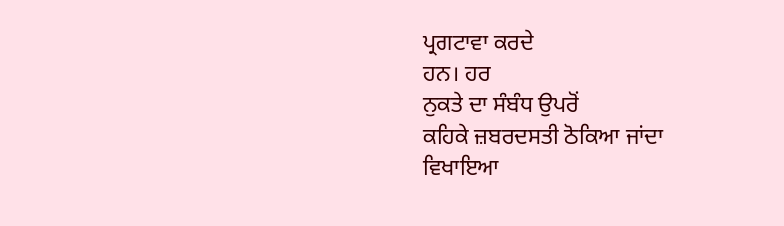ਪ੍ਰਗਟਾਵਾ ਕਰਦੇ
ਹਨ। ਹਰ
ਨੁਕਤੇ ਦਾ ਸੰਬੰਧ ਉਪਰੋਂ
ਕਹਿਕੇ ਜ਼ਬਰਦਸਤੀ ਠੋਕਿਆ ਜਾਂਦਾ
ਵਿਖਾਇਆ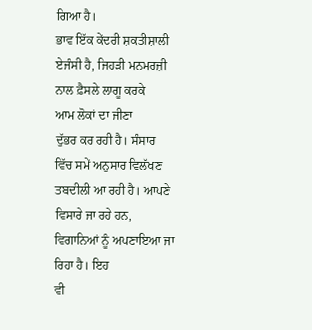ਗਿਆ ਹੈ।
ਭਾਵ ਇੱਕ ਕੇਂਦਰੀ ਸ਼ਕਤੀਸ਼ਾਲੀ
ਏਜੰਸੀ ਹੈ, ਜਿਹੜੀ ਮਨਮਰਜ਼ੀ
ਨਾਲ ਫ਼ੈਸਲੇ ਲਾਗੂ ਕਰਕੇ
ਆਮ ਲੋਕਾਂ ਦਾ ਜੀਣਾ
ਦੁੱਭਰ ਕਰ ਰਹੀ ਹੈ। ਸੰਸਾਰ
ਵਿੱਚ ਸਮੇਂ ਅਨੁਸਾਰ ਵਿਲੱਖਣ
ਤਬਦੀਲੀ ਆ ਰਹੀ ਹੈ। ਆਪਣੇ
ਵਿਸਾਰੇ ਜਾ ਰਹੇ ਹਨ,
ਵਿਗਾਨਿਆਂ ਨੂੰ ਅਪਣਾਇਆ ਜਾ
ਰਿਹਾ ਹੈ। ਇਹ
ਵੀ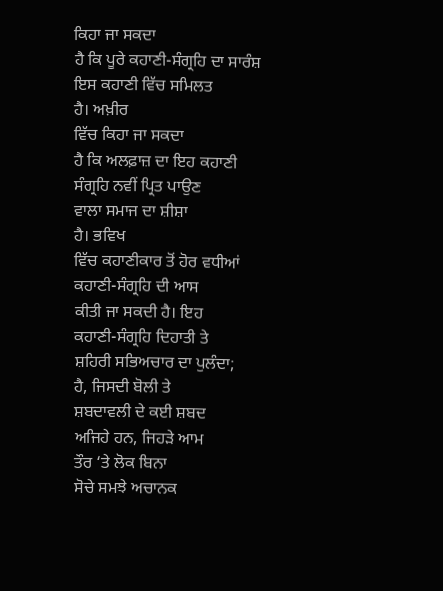ਕਿਹਾ ਜਾ ਸਕਦਾ
ਹੈ ਕਿ ਪੂਰੇ ਕਹਾਣੀ-ਸੰਗ੍ਰਹਿ ਦਾ ਸਾਰੰਸ਼
ਇਸ ਕਹਾਣੀ ਵਿੱਚ ਸਮਿਲਤ
ਹੈ। ਅਖ਼ੀਰ
ਵਿੱਚ ਕਿਹਾ ਜਾ ਸਕਦਾ
ਹੈ ਕਿ ਅਲਫ਼ਾਜ਼ ਦਾ ਇਹ ਕਹਾਣੀ
ਸੰਗ੍ਰਹਿ ਨਵੀਂ ਪ੍ਰਿਤ ਪਾਉਣ
ਵਾਲਾ ਸਮਾਜ ਦਾ ਸ਼ੀਸ਼ਾ
ਹੈ। ਭਵਿਖ
ਵਿੱਚ ਕਹਾਣੀਕਾਰ ਤੋਂ ਹੋਰ ਵਧੀਆਂ
ਕਹਾਣੀ-ਸੰਗ੍ਰਹਿ ਦੀ ਆਸ
ਕੀਤੀ ਜਾ ਸਕਦੀ ਹੈ। ਇਹ
ਕਹਾਣੀ-ਸੰਗ੍ਰਹਿ ਦਿਹਾਤੀ ਤੇ
ਸ਼ਹਿਰੀ ਸਭਿਅਚਾਰ ਦਾ ਪੁਲੰਦਾ;
ਹੈ, ਜਿਸਦੀ ਬੋਲੀ ਤੇ
ਸ਼ਬਦਾਵਲੀ ਦੇ ਕਈ ਸ਼ਬਦ
ਅਜਿਹੇ ਹਨ, ਜਿਹੜੇ ਆਮ
ਤੌਰ ‘ਤੇ ਲੋਕ ਬਿਨਾ
ਸੋਚੇ ਸਮਝੇ ਅਚਾਨਕ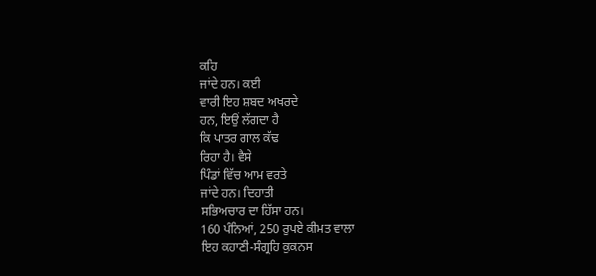ਕਹਿ
ਜਾਂਦੇ ਹਨ। ਕਈ
ਵਾਰੀ ਇਹ ਸ਼ਬਦ ਅਖਰਦੇ
ਹਨ, ਇਉਂ ਲੱਗਦਾ ਹੈ
ਕਿ ਪਾਤਰ ਗਾਲ ਕੱਢ
ਰਿਹਾ ਹੈ। ਵੈਸੇ
ਪਿੰਡਾਂ ਵਿੱਚ ਆਮ ਵਰਤੇ
ਜਾਂਦੇ ਹਨ। ਦਿਹਾਤੀ
ਸਭਿਅਚਾਰ ਦਾ ਹਿੱਸਾ ਹਨ।
160 ਪੰਨਿਆਂ, 250 ਰੁਪਏ ਕੀਮਤ ਵਾਲਾ
ਇਹ ਕਹਾਣੀ-ਸੰਗ੍ਰਹਿ ਕੁਕਨਸ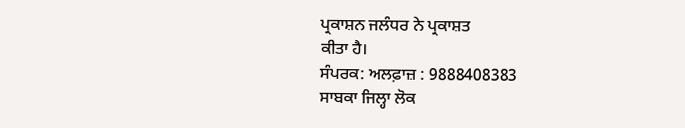ਪ੍ਰਕਾਸ਼ਨ ਜਲੰਧਰ ਨੇ ਪ੍ਰਕਾਸ਼ਤ
ਕੀਤਾ ਹੈ।
ਸੰਪਰਕ: ਅਲਫ਼ਾਜ਼ : 9888408383
ਸਾਬਕਾ ਜਿਲ੍ਹਾ ਲੋਕ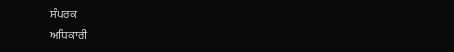ਸੰਪਰਕ
ਅਧਿਕਾਰੀ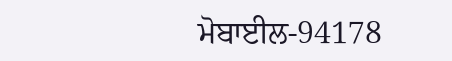ਮੋਬਾਈਲ-94178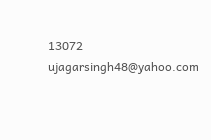13072
ujagarsingh48@yahoo.com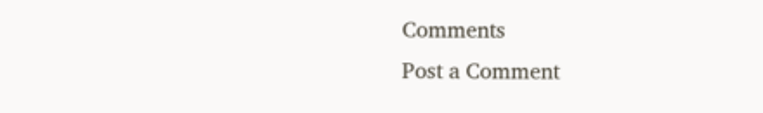Comments
Post a Comment